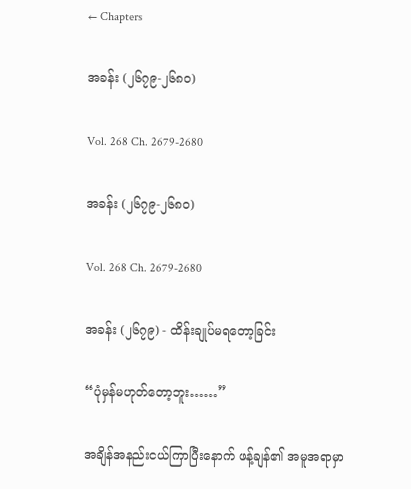← Chapters

အခန်း (၂၆၇၉-၂၆၈၀)

Vol. 268 Ch. 2679-2680

အခန်း (၂၆၇၉-၂၆၈၀)

Vol. 268 Ch. 2679-2680

အခန်း (၂၆၇၉) - ထိန်းချုပ်မရတော့ခြင်း

“ပုံမှန်မဟုတ်တော့ဘူး……”

အချိန်အနည်းငယ်ကြာပြီးနောက် ဖန့်ချန်၏ အမူအရာမှာ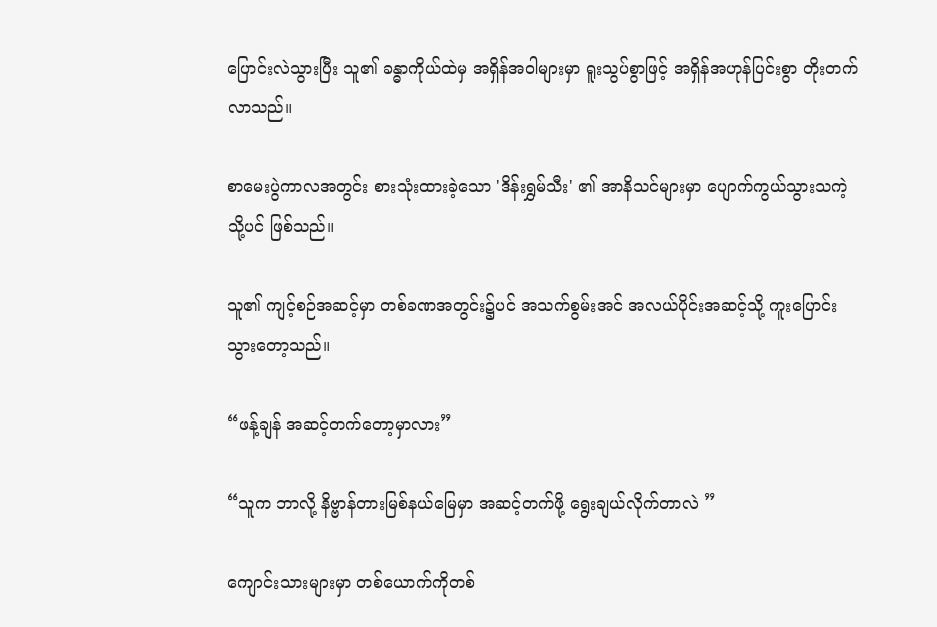ပြောင်းလဲသွားပြီး သူ၏ ခန္ဓာကိုယ်ထဲမှ အရှိန်အဝါများမှာ ရူးသွပ်စွာဖြင့် အရှိန်အဟုန်ပြင်းစွာ တိုးတက်လာသည်။

စာမေးပွဲကာလအတွင်း စားသုံးထားခဲ့သော 'ဒိန်းရွှမ်သီး' ၏ အာနိသင်များမှာ ပျောက်ကွယ်သွားသကဲ့သို့ပင် ဖြစ်သည်။

သူ၏ ကျင့်စဉ်အဆင့်မှာ တစ်ခဏအတွင်း၌ပင် အသက်စွမ်းအင် အလယ်ပိုင်းအဆင့်သို့ ကူးပြောင်းသွားတော့သည်။

“ဖန့်ချန် အဆင့်တက်တော့မှာလား”

“သူက ဘာလို့ နိဗ္ဗာန်တားမြစ်နယ်မြေမှာ အဆင့်တက်ဖို့ ရွေးချယ်လိုက်တာလဲ ”

ကျောင်းသားများမှာ တစ်ယောက်ကိုတစ်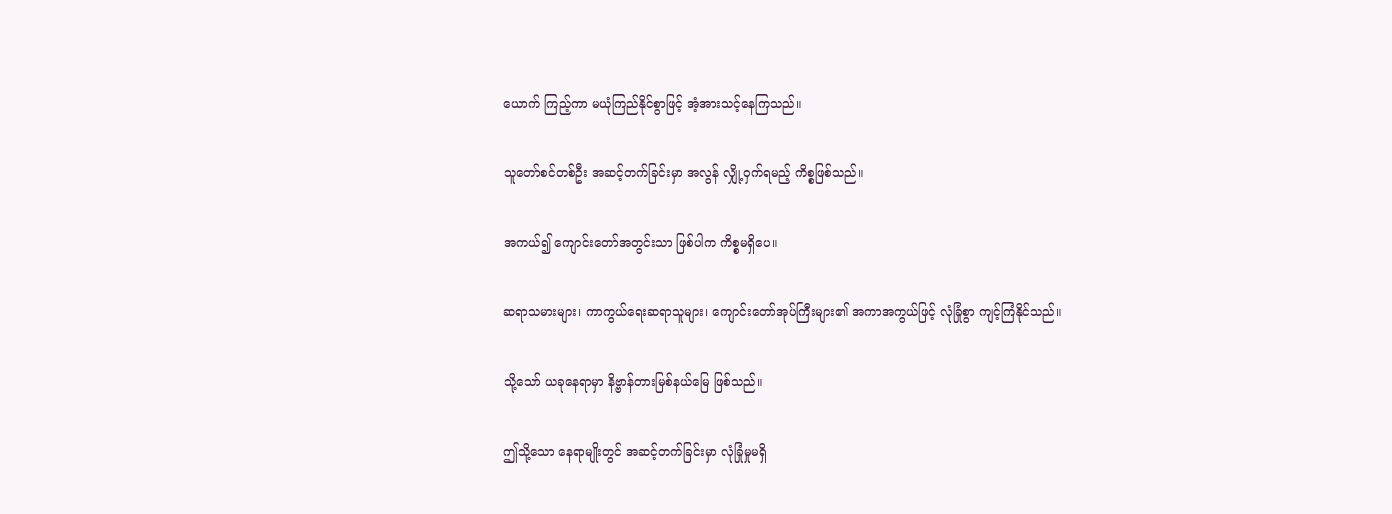ယောက် ကြည့်ကာ မယုံကြည်နိုင်စွာဖြင့် အံ့အားသင့်နေကြသည်။

သူတော်စင်တစ်ဦး အဆင့်တက်ခြင်းမှာ အလွန် လျှို့ဝှက်ရမည့် ကိစ္စဖြစ်သည်။

အကယ်၍ ကျောင်းတော်အတွင်းသာ ဖြစ်ပါက ကိစ္စမရှိပေ။

ဆရာသမားများ၊ ကာကွယ်ရေးဆရာသူများ၊ ကျောင်းတော်အုပ်ကြီးများ၏ အကာအကွယ်ဖြင့် လုံခြုံစွာ ကျင့်ကြံနိုင်သည်။

သို့သော် ယခုနေရာမှာ နိဗ္ဗာန်တားမြစ်နယ်မြေ ဖြစ်သည်။

ဤသို့သော နေရာမျိုးတွင် အဆင့်တက်ခြင်းမှာ လုံခြုံမှုမရှိ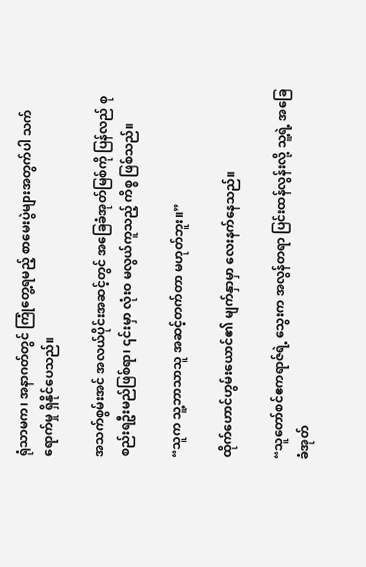ရုံသာမက၊ အနာဂတ်တွင် ကြုံတွေ့ရမည့် စာမေးပွဲများအတွက်ပါ သက်ရောက်မှု ရှိနိုင်ပေသည်။

အသက်စွမ်းအင် အလယ်ပိုင်းအဆင့်တွင် အခြေခံအုတ်မြစ်ကို ပြန်လည် စုစည်းရဦးမည်ဖြစ်ရာ၊ ၎င်းမှာ လုံးဝ မလွယ်ကူသည့် ကိစ္စ ဖြစ်သည်။

“သူက သူ့ဘာသာသူ အဆင့်တက်တာ မဟုတ်ဘူး။”

ထိုက်ဟောင်ဟွမ်းယောင်၏ မျက်နှာမှာ လေးနက်နေသည်။

“သူတော်စင်ဧကရာဇ်ရဲ့ သွေးက အလွန်တရာ ပြင်းထန်လွန်းလို့ သူ့ရဲ့ အခြေခံအုတ်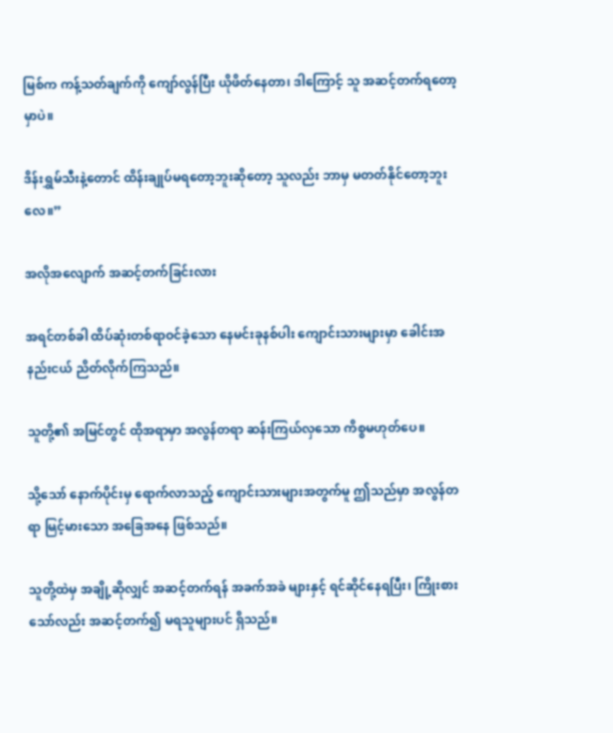မြစ်က ကန့်သတ်ချက်ကို ကျော်လွန်ပြီး ယိုဖိတ်နေတာ၊ ဒါကြောင့် သူ အဆင့်တက်ရတော့မှာပဲ။

ဒိန်းရွှမ်သီးနဲ့တောင် ထိန်းချုပ်မရတော့ဘူးဆိုတော့ သူလည်း ဘာမှ မတတ်နိုင်တော့ဘူးလေ။”

အလိုအလျောက် အဆင့်တက်ခြင်းလား

အရင်တစ်ခါ ထိပ်ဆုံးတစ်ရာဝင်ခဲ့သော နေမင်းခုနစ်ပါး ကျောင်းသားများမှာ ခေါင်းအနည်းငယ် ညိတ်လိုက်ကြသည်။

သူတို့၏ အမြင်တွင် ထိုအရာမှာ အလွန်တရာ ဆန်းကြယ်လှသော ကိစ္စမဟုတ်ပေ။

သို့သော် နောက်ပိုင်းမှ ရောက်လာသည့် ကျောင်းသားများအတွက်မူ ဤသည်မှာ အလွန်တရာ မြင့်မားသော အခြေအနေ ဖြစ်သည်။

သူတို့ထဲမှ အချို့ဆိုလျှင် အဆင့်တက်ရန် အခက်အခဲ များနှင့် ရင်ဆိုင်နေရပြီး၊ ကြိုးစားသော်လည်း အဆင့်တက်၍ မရသူများပင် ရှိသည်။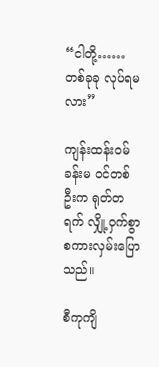“ငါတို့…… တစ်ခုခု လုပ်ရမလား”

ကျန်းထန်းဝမ်ခန်းမ ဝင်တစ်ဦးက ရုတ်တရက် လျှို့ဝှက်စွာ စကားလှမ်းပြောသည်။

စီကုကျိ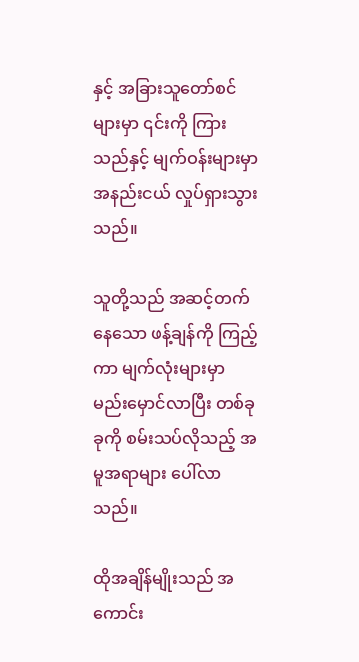နှင့် အခြားသူတော်စင်များမှာ ၎င်းကို ကြားသည်နှင့် မျက်ဝန်းများမှာ အနည်းငယ် လှုပ်ရှားသွားသည်။

သူတို့သည် အဆင့်တက်နေသော ဖန့်ချန်ကို ကြည့်ကာ မျက်လုံးများမှာ မည်းမှောင်လာပြီး တစ်ခုခုကို စမ်းသပ်လိုသည့် အမူအရာများ ပေါ်လာသည်။

ထိုအချိန်မျိုးသည် အကောင်း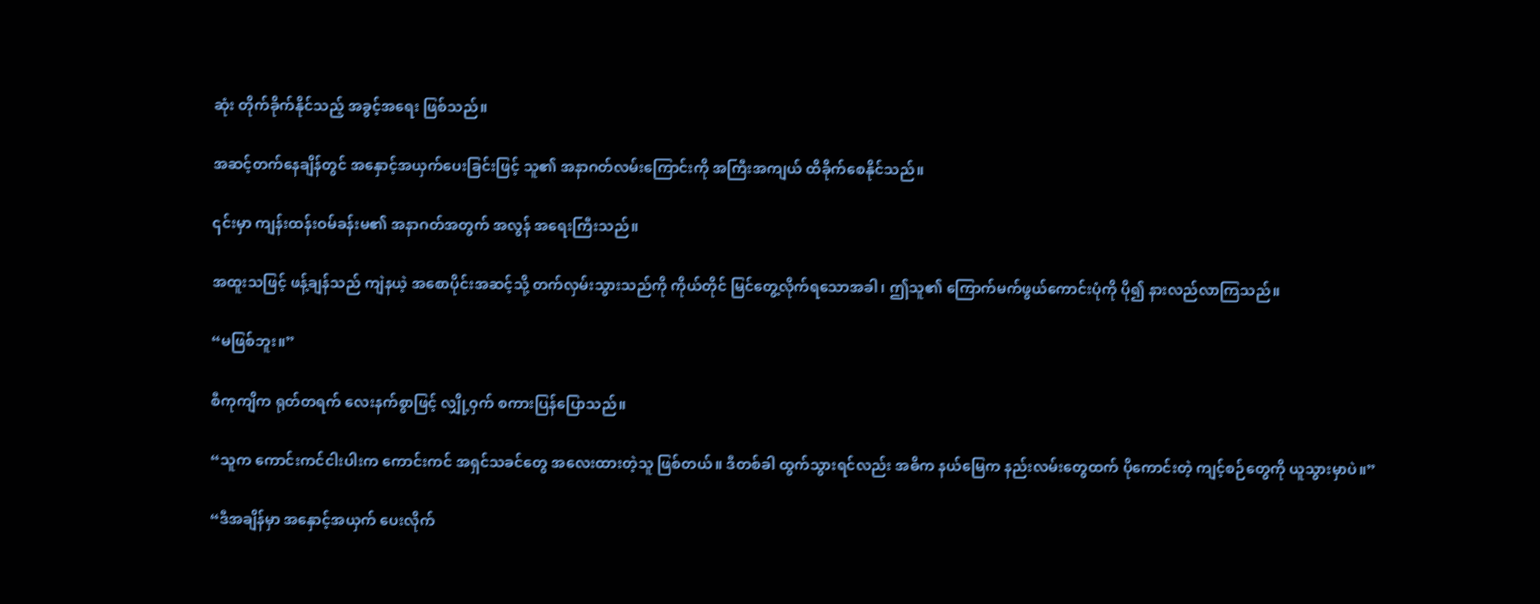ဆုံး တိုက်ခိုက်နိုင်သည့် အခွင့်အရေး ဖြစ်သည်။

အဆင့်တက်နေချိန်တွင် အနှောင့်အယှက်ပေးခြင်းဖြင့် သူ၏ အနာဂတ်လမ်းကြောင်းကို အကြီးအကျယ် ထိခိုက်စေနိုင်သည်။

၎င်းမှာ ကျန်းထန်းဝမ်ခန်းမ၏ အနာဂတ်အတွက် အလွန် အရေးကြီးသည်။

အထူးသဖြင့် ဖန့်ချန်သည် ကျဲနယဲ့ အစောပိုင်းအဆင့်သို့ တက်လှမ်းသွားသည်ကို ကိုယ်တိုင် မြင်တွေ့လိုက်ရသောအခါ၊ ဤသူ၏ ကြောက်မက်ဖွယ်ကောင်းပုံကို ပို၍ နားလည်လာကြသည်။

“မဖြစ်ဘူး။”

စီကုကျိက ရုတ်တရက် လေးနက်စွာဖြင့် လျှို့ဝှက် စကားပြန်ပြောသည်။

“သူက ကောင်းကင်ငါးပါးက ကောင်းကင် အရှင်သခင်တွေ အလေးထားတဲ့သူ ဖြစ်တယ်။ ဒီတစ်ခါ ထွက်သွားရင်လည်း အဓိက နယ်မြေက နည်းလမ်းတွေထက် ပိုကောင်းတဲ့ ကျင့်စဉ်တွေကို ယူသွားမှာပဲ။”

“ဒီအချိန်မှာ အနှောင့်အယှက် ပေးလိုက်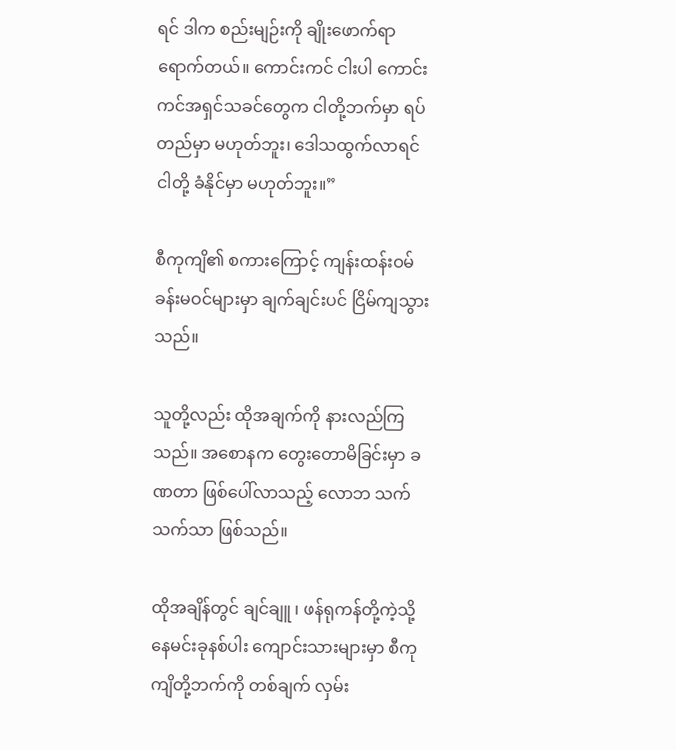ရင် ဒါက စည်းမျဉ်းကို ချိုးဖောက်ရာ ရောက်တယ်။ ကောင်းကင် ငါးပါ ကောင်းကင်အရှင်သခင်တွေက ငါတို့ဘက်မှာ ရပ်တည်မှာ မဟုတ်ဘူး၊ ဒေါသထွက်လာရင် ငါတို့ ခံနိုင်မှာ မဟုတ်ဘူး။”

စီကုကျိ၏ စကားကြောင့် ကျန်းထန်းဝမ်ခန်းမဝင်များမှာ ချက်ချင်းပင် ငြိမ်ကျသွားသည်။

သူတို့လည်း ထိုအချက်ကို နားလည်ကြသည်။ အစောနက တွေးတောမိခြင်းမှာ ခဏတာ ဖြစ်ပေါ်လာသည့် လောဘ သက်သက်သာ ဖြစ်သည်။

ထိုအချိန်တွင် ချင်ချူ ၊ ဖန်ရုကန်တို့ကဲ့သို့ နေမင်းခုနစ်ပါး ကျောင်းသားများမှာ စီကုကျိတို့ဘက်ကို တစ်ချက် လှမ်း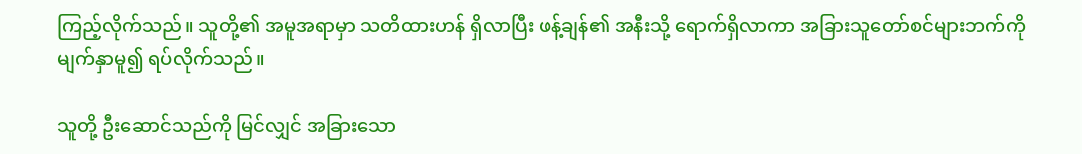ကြည့်လိုက်သည်။ သူတို့၏ အမူအရာမှာ သတိထားဟန် ရှိလာပြီး ဖန့်ချန်၏ အနီးသို့ ရောက်ရှိလာကာ အခြားသူတော်စင်များဘက်ကို မျက်နှာမူ၍ ရပ်လိုက်သည်။

သူတို့ ဦးဆောင်သည်ကို မြင်လျှင် အခြားသော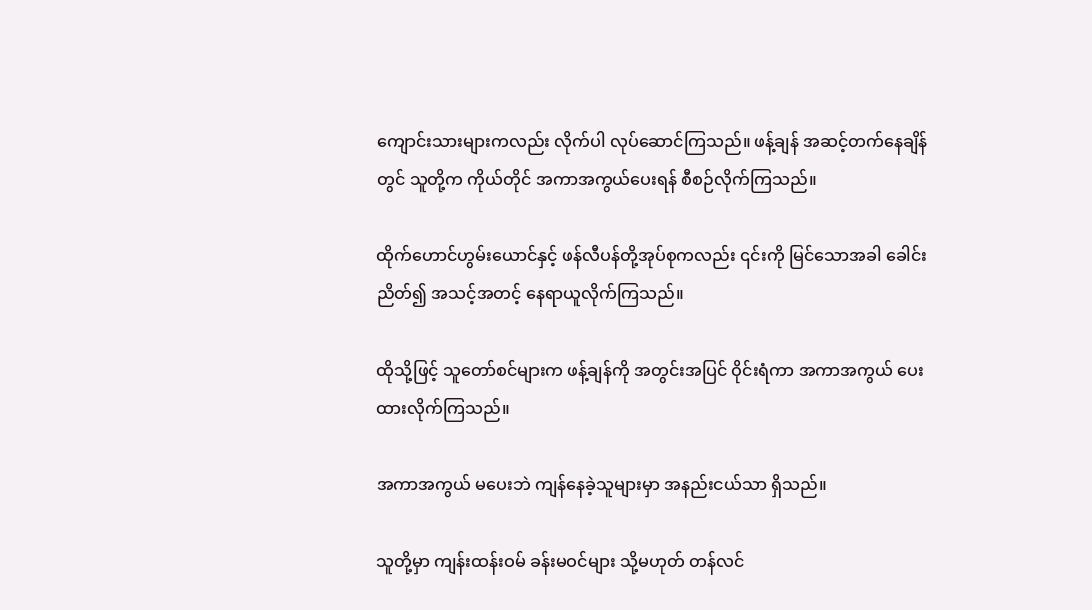ကျောင်းသားများကလည်း လိုက်ပါ လုပ်ဆောင်ကြသည်။ ဖန့်ချန် အဆင့်တက်နေချိန်တွင် သူတို့က ကိုယ်တိုင် အကာအကွယ်ပေးရန် စီစဉ်လိုက်ကြသည်။

ထိုက်ဟောင်ဟွမ်းယောင်နှင့် ဖန်လီပန်တို့အုပ်စုကလည်း ၎င်းကို မြင်သောအခါ ခေါင်းညိတ်၍ အသင့်အတင့် နေရာယူလိုက်ကြသည်။

ထိုသို့ဖြင့် သူတော်စင်များက ဖန့်ချန်ကို အတွင်းအပြင် ဝိုင်းရံကာ အကာအကွယ် ပေးထားလိုက်ကြသည်။

အကာအကွယ် မပေးဘဲ ကျန်နေခဲ့သူများမှာ အနည်းငယ်သာ ရှိသည်။

သူတို့မှာ ကျန်းထန်းဝမ် ခန်းမဝင်များ သို့မဟုတ် တန်လင်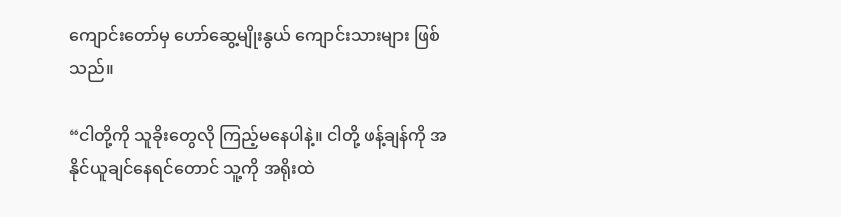ကျောင်းတော်မှ ဟော်ဆွေ့မျိုးနွယ် ကျောင်းသားများ ဖြစ်သည်။

“ငါတို့ကို သူခိုးတွေလို ကြည့်မနေပါနဲ့။ ငါတို့ ဖန့်ချန်ကို အနိုင်ယူချင်နေရင်တောင် သူ့ကို အရိုးထဲ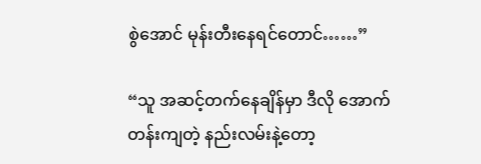စွဲအောင် မုန်းတီးနေရင်တောင်……”

“သူ အဆင့်တက်နေချိန်မှာ ဒီလို အောက်တန်းကျတဲ့ နည်းလမ်းနဲ့တော့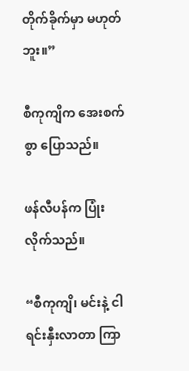တိုက်ခိုက်မှာ မဟုတ်ဘူး။”

စီကုကျိက အေးစက်စွာ ပြောသည်။

ဖန်လီပန်က ပြုံးလိုက်သည်။

“စီကုကျိ၊ မင်းနဲ့ ငါ ရင်းနှီးလာတာ ကြာ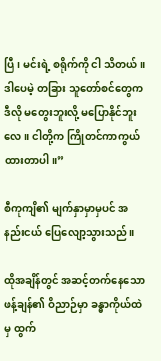ပြီ၊ မင်းရဲ့ စရိုက်ကို ငါ သိတယ်။ ဒါပေမဲ့ တခြား သူတော်စင်တွေက ဒီလို မတွေးဘူးလို့ မပြောနိုင်ဘူးလေ။ ငါတို့က ကြိုတင်ကာကွယ်ထားတာပါ။”

စီကုကျိ၏ မျက်နှာမှာမှပင် အနည်းငယ် ပြေလျော့သွားသည်။

ထိုအချိန်တွင် အဆင့်တက်နေသော ဖန့်ချန်၏ ဝိညာဉ်မှာ ခန္ဓာကိုယ်ထဲမှ ထွက်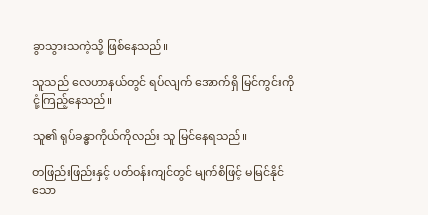ခွာသွားသကဲ့သို့ ဖြစ်နေသည်။

သူသည် လေဟာနယ်တွင် ရပ်လျက် အောက်ရှိ မြင်ကွင်းကို ငုံ့ကြည့်နေသည်။

သူ၏ ရုပ်ခန္ဓာကိုယ်ကိုလည်း သူ မြင်နေရသည်။

တဖြည်းဖြည်းနှင့် ပတ်ဝန်းကျင်တွင် မျက်စိဖြင့် မမြင်နိုင်သော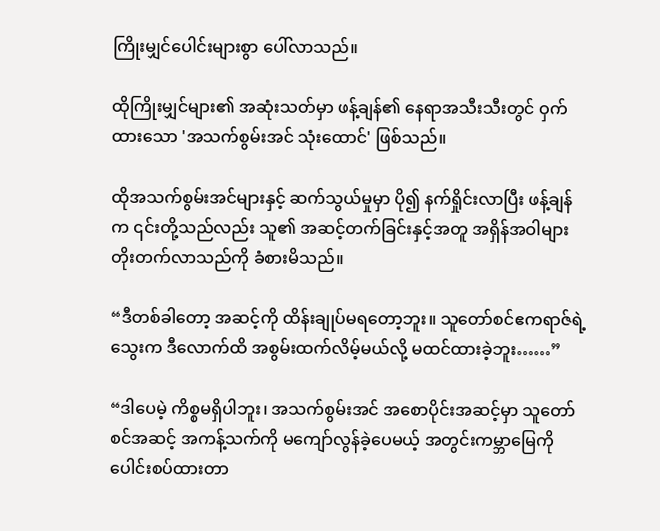ကြိုးမျှင်ပေါင်းများစွာ ပေါ်လာသည်။

ထိုကြိုးမျှင်များ၏ အဆုံးသတ်မှာ ဖန့်ချန်၏ နေရာအသီးသီးတွင် ဝှက်ထားသော 'အသက်စွမ်းအင် သုံးထောင်' ဖြစ်သည်။

ထိုအသက်စွမ်းအင်များနှင့် ဆက်သွယ်မှုမှာ ပို၍ နက်ရှိုင်းလာပြီး ဖန့်ချန်က ၎င်းတို့သည်လည်း သူ၏ အဆင့်တက်ခြင်းနှင့်အတူ အရှိန်အဝါများ တိုးတက်လာသည်ကို ခံစားမိသည်။

“ဒီတစ်ခါတော့ အဆင့်ကို ထိန်းချုပ်မရတော့ဘူး။ သူတော်စင်ဧကရာဇ်ရဲ့ သွေးက ဒီလောက်ထိ အစွမ်းထက်လိမ့်မယ်လို့ မထင်ထားခဲ့ဘူး……”

“ဒါပေမဲ့ ကိစ္စမရှိပါဘူး၊ အသက်စွမ်းအင် အစောပိုင်းအဆင့်မှာ သူတော်စင်အဆင့် အကန့်သက်ကို မကျော်လွန်ခဲ့ပေမယ့် အတွင်းကမ္ဘာမြေကို ပေါင်းစပ်ထားတာ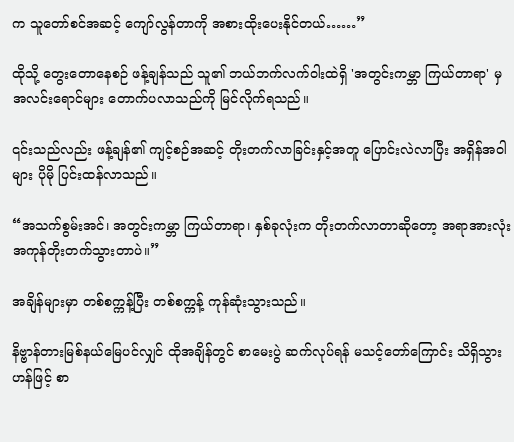က သူတော်စင်အဆင့် ကျော်လွန်တာကို အစားထိုးပေးနိုင်တယ်……”

ထိုသို့ တွေးတောနေစဉ် ဖန့်ချန်သည် သူ၏ ဘယ်ဘက်လက်ဝါးထဲရှိ 'အတွင်းကမ္ဘာ ကြယ်တာရာ' မှ အလင်းရောင်များ တောက်ပလာသည်ကို မြင်လိုက်ရသည်။

၎င်းသည်လည်း ဖန့်ချန်၏ ကျင့်စဉ်အဆင့် တိုးတက်လာခြင်းနှင့်အတူ ပြောင်းလဲလာပြီး အရှိန်အဝါများ ပိုမို ပြင်းထန်လာသည်။

“အသက်စွမ်းအင်၊ အတွင်းကမ္ဘာ ကြယ်တာရာ၊ နှစ်ခုလုံးက တိုးတက်လာတာဆိုတော့ အရာအားလုံး အကုန်တိုးတက်သွားတာပဲ။”

အချိန်များမှာ တစ်စက္ကန့်ပြီး တစ်စက္ကန့် ကုန်ဆုံးသွားသည်။

နိဗ္ဗာန်တားမြစ်နယ်မြေပင်လျှင် ထိုအချိန်တွင် စာမေးပွဲ ဆက်လုပ်ရန် မသင့်တော်ကြောင်း သိရှိသွားဟန်ဖြင့် စာ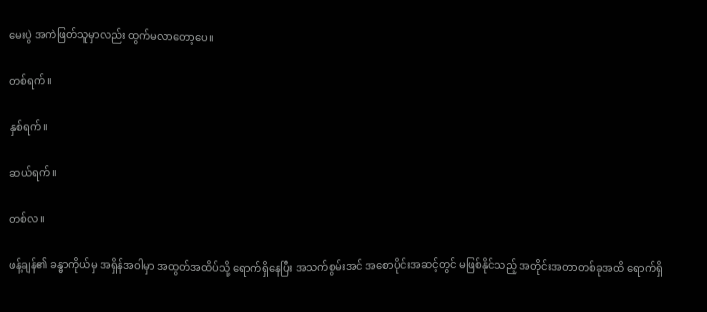မေးပွဲ အကဲဖြတ်သူမှာလည်း ထွက်မလာတော့ပေ။

တစ်ရက်။

နှစ်ရက်။

ဆယ်ရက်။

တစ်လ။

ဖန့်ချန်၏ ခန္ဓာကိုယ်မှ အရှိန်အဝါမှာ အထွတ်အထိပ်သို့ ရောက်ရှိနေပြီး အသက်စွမ်းအင် အစောပိုင်းအဆင့်တွင် မဖြစ်နိုင်သည့် အတိုင်းအတာတစ်ခုအထိ ရောက်ရှိ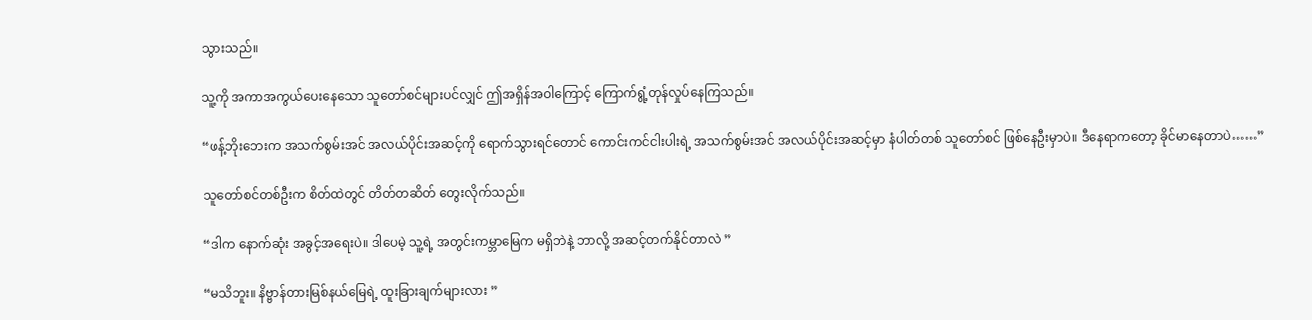သွားသည်။

သူ့ကို အကာအကွယ်ပေးနေသော သူတော်စင်များပင်လျှင် ဤအရှိန်အဝါကြောင့် ကြောက်ရွံ့တုန်လှုပ်နေကြသည်။

“ဖန့်ဘိုးဘေးက အသက်စွမ်းအင် အလယ်ပိုင်းအဆင့်ကို ရောက်သွားရင်တောင် ကောင်းကင်ငါးပါးရဲ့ အသက်စွမ်းအင် အလယ်ပိုင်းအဆင့်မှာ နံပါတ်တစ် သူတော်စင် ဖြစ်နေဦးမှာပဲ။ ဒီနေရာကတော့ ခိုင်မာနေတာပဲ……”

သူတော်စင်တစ်ဦးက စိတ်ထဲတွင် တိတ်တဆိတ် တွေးလိုက်သည်။

“ဒါက နောက်ဆုံး အခွင့်အရေးပဲ။ ဒါပေမဲ့ သူ့ရဲ့ အတွင်းကမ္ဘာမြေက မရှိဘဲနဲ့ ဘာလို့ အဆင့်တက်နိုင်တာလဲ ”

“မသိဘူး။ နိဗ္ဗာန်တားမြစ်နယ်မြေရဲ့ ထူးခြားချက်များလား ”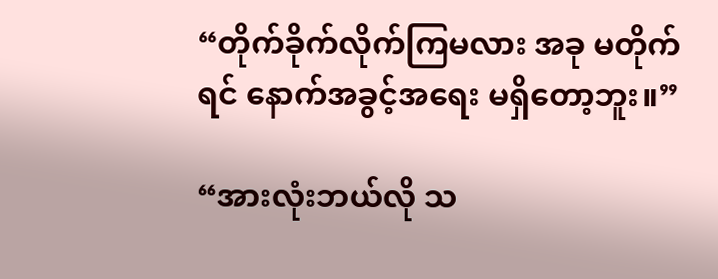“တိုက်ခိုက်လိုက်ကြမလား အခု မတိုက်ရင် နောက်အခွင့်အရေး မရှိတော့ဘူး။”

“အားလုံးဘယ်လို သ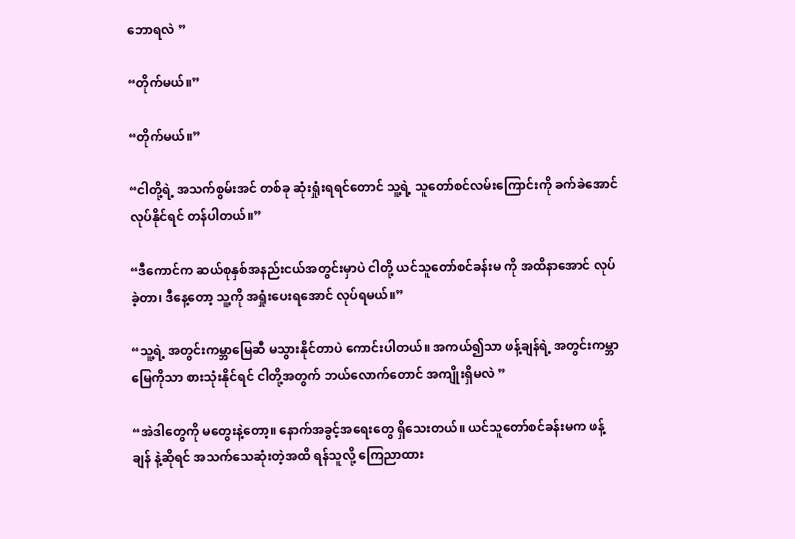ဘောရလဲ ”

“တိုက်မယ်။”

“တိုက်မယ်။”

“ငါတို့ရဲ့ အသက်စွမ်းအင် တစ်ခု ဆုံးရှုံးရရင်တောင် သူ့ရဲ့ သူတော်စင်လမ်းကြောင်းကို ခက်ခဲအောင် လုပ်နိုင်ရင် တန်ပါတယ်။”

“ဒီကောင်က ဆယ်စုနှစ်အနည်းငယ်အတွင်းမှာပဲ ငါတို့ ယင်သူတော်စင်ခန်းမ ကို အထိနာအောင် လုပ်ခဲ့တာ၊ ဒီနေ့တော့ သူ့ကို အရှုံးပေးရအောင် လုပ်ရမယ်။”

“သူ့ရဲ့ အတွင်းကမ္ဘာမြေဆီ မသွားနိုင်တာပဲ ကောင်းပါတယ်။ အကယ်၍သာ ဖန့်ချန်ရဲ့ အတွင်းကမ္ဘာမြေကိုသာ စားသုံးနိုင်ရင် ငါတို့အတွက် ဘယ်လောက်တောင် အကျိုးရှိမလဲ ”

“အဲဒါတွေကို မတွေးနဲ့တော့။ နောက်အခွင့်အရေးတွေ ရှိသေးတယ်။ ယင်သူတော်စင်ခန်းမက ဖန့်ချန် နဲ့ဆိုရင် အသက်သေဆုံးတဲ့အထိ ရန်သူလို့ ကြေညာထား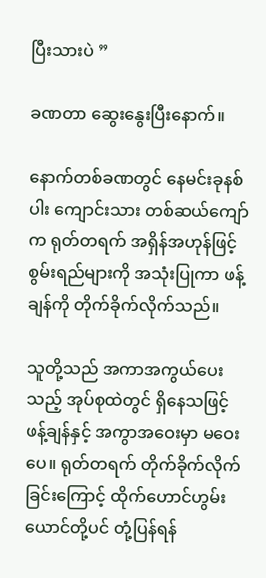ပြီးသားပဲ ”

ခဏတာ ဆွေးနွေးပြီးနောက်။

နောက်တစ်ခဏတွင် နေမင်းခုနစ်ပါး ကျောင်းသား တစ်ဆယ်ကျော်က ရုတ်တရက် အရှိန်အဟုန်ဖြင့် စွမ်းရည်များကို အသုံးပြုကာ ဖန့်ချန်ကို တိုက်ခိုက်လိုက်သည်။

သူတို့သည် အကာအကွယ်ပေးသည့် အုပ်စုထဲတွင် ရှိနေသဖြင့် ဖန့်ချန်နှင့် အကွာအဝေးမှာ မဝေးပေ။ ရုတ်တရက် တိုက်ခိုက်လိုက်ခြင်းကြောင့် ထိုက်ဟောင်ဟွမ်းယောင်တို့ပင် တုံ့ပြန်ရန်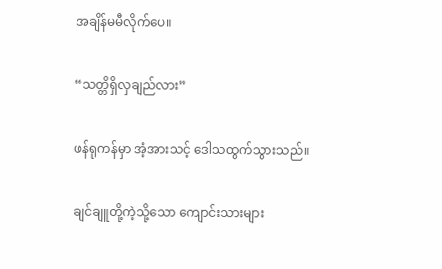အချိန်မမီလိုက်ပေ။

“သတ္တိရှိလှချည်လား”

ဖန်ရုကန်မှာ အံ့အားသင့် ဒေါသထွက်သွားသည်။

ချင်ချူတို့ကဲ့သို့သော ကျောင်းသားများ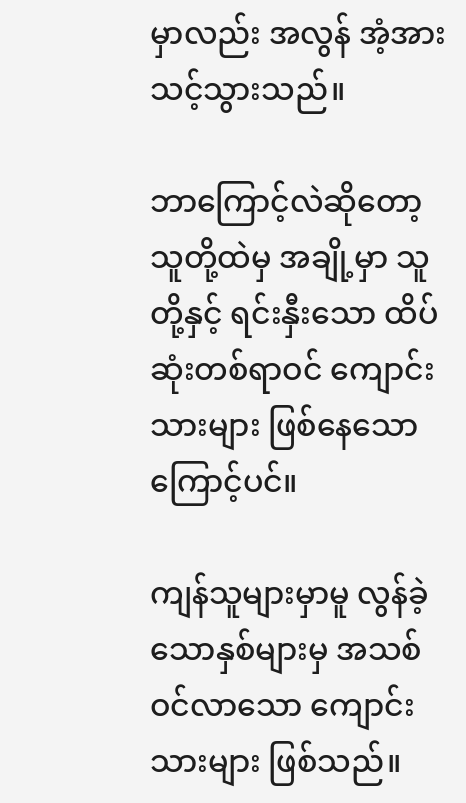မှာလည်း အလွန် အံ့အားသင့်သွားသည်။

ဘာကြောင့်လဲဆိုတော့ သူတို့ထဲမှ အချို့မှာ သူတို့နှင့် ရင်းနှီးသော ထိပ်ဆုံးတစ်ရာဝင် ကျောင်းသားများ ဖြစ်နေသောကြောင့်ပင်။

ကျန်သူများမှာမူ လွန်ခဲ့သောနှစ်များမှ အသစ်ဝင်လာသော ကျောင်းသားများ ဖြစ်သည်။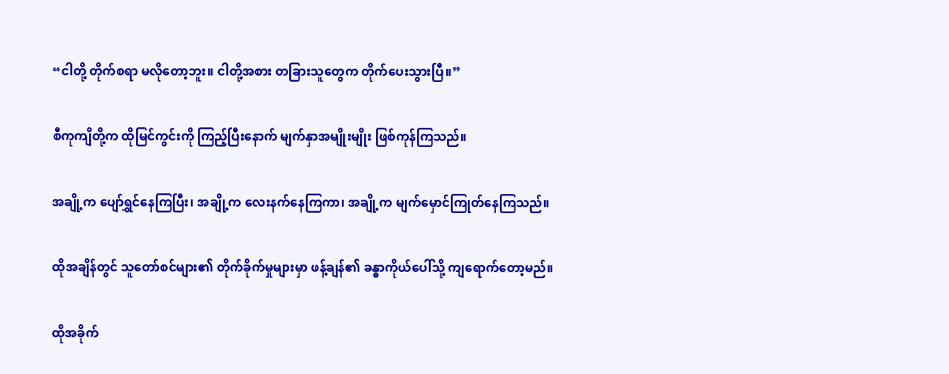“ငါတို့ တိုက်စရာ မလိုတော့ဘူး။ ငါတို့အစား တခြားသူတွေက တိုက်ပေးသွားပြီ။”

စီကုကျိတို့က ထိုမြင်ကွင်းကို ကြည့်ပြီးနောက် မျက်နှာအမျိုးမျိုး ဖြစ်ကုန်ကြသည်။

အချို့က ပျော်ရွှင်နေကြပြီး၊ အချို့က လေးနက်နေကြကာ၊ အချို့က မျက်မှောင်ကြုတ်နေကြသည်။

ထိုအချိန်တွင် သူတော်စင်များ၏ တိုက်ခိုက်မှုများမှာ ဖန့်ချန်၏ ခန္ဓာကိုယ်ပေါ်သို့ ကျရောက်တော့မည်။

ထိုအခိုက်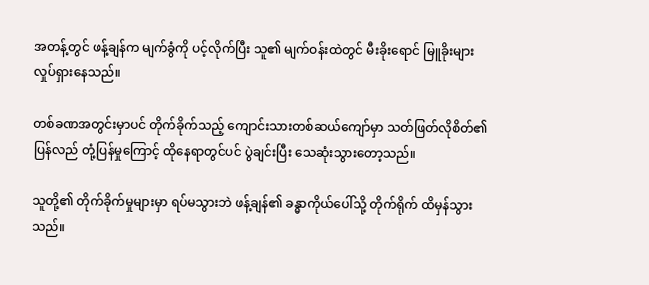အတန့်တွင် ဖန့်ချန်က မျက်ခွံကို ပင့်လိုက်ပြီး သူ၏ မျက်ဝန်းထဲတွင် မီးခိုးရောင် မြူခိုးများ လှုပ်ရှားနေသည်။

တစ်ခဏအတွင်းမှာပင် တိုက်ခိုက်သည့် ကျောင်းသားတစ်ဆယ်ကျော်မှာ သတ်ဖြတ်လိုစိတ်၏ ပြန်လည် တုံ့ပြန်မှုကြောင့် ထိုနေရာတွင်ပင် ပွဲချင်းပြီး သေဆုံးသွားတော့သည်။

သူတို့၏ တိုက်ခိုက်မှုများမှာ ရပ်မသွားဘဲ ဖန့်ချန်၏ ခန္ဓာကိုယ်ပေါ်သို့ တိုက်ရိုက် ထိမှန်သွားသည်။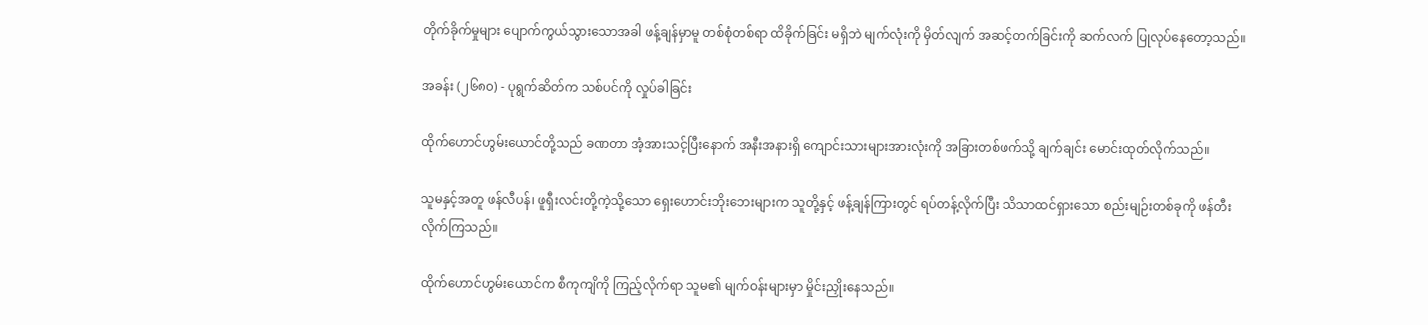တိုက်ခိုက်မှုများ ပျောက်ကွယ်သွားသောအခါ ဖန့်ချန်မှာမူ တစ်စုံတစ်ရာ ထိခိုက်ခြင်း မရှိဘဲ မျက်လုံးကို မှိတ်လျက် အဆင့်တက်ခြင်းကို ဆက်လက် ပြုလုပ်နေတော့သည်။

အခန်း (၂၆၈၀) - ပုရွက်ဆိတ်က သစ်ပင်ကို လှုပ်ခါခြင်း

ထိုက်ဟောင်ဟွမ်းယောင်တို့သည် ခဏတာ အံ့အားသင့်ပြီးနောက် အနီးအနားရှိ ကျောင်းသားများအားလုံးကို အခြားတစ်ဖက်သို့ ချက်ချင်း မောင်းထုတ်လိုက်သည်။

သူမနှင့်အတူ ဖန်လီပန်၊ ဖူရှီးလင်းတို့ကဲ့သို့သော ရှေးဟောင်းဘိုးဘေးများက သူတို့နှင့် ဖန့်ချန်ကြားတွင် ရပ်တန့်လိုက်ပြီး သိသာထင်ရှားသော စည်းမျဉ်းတစ်ခုကို ဖန်တီးလိုက်ကြသည်။

ထိုက်ဟောင်ဟွမ်းယောင်က စီကုကျိကို ကြည့်လိုက်ရာ သူမ၏ မျက်ဝန်းများမှာ မှိုင်းညှိုးနေသည်။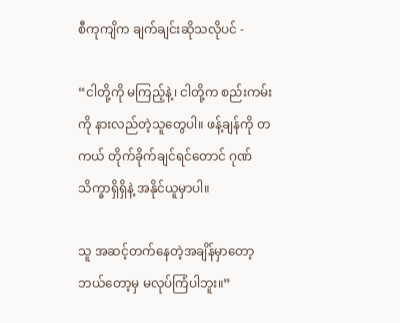စီကုကျိက ချက်ချင်းဆိုသလိုပင် -

“ငါတို့ကို မကြည့်နဲ့၊ ငါတို့က စည်းကမ်းကို နားလည်တဲ့သူတွေပါ။ ဖန့်ချန်ကို တကယ် တိုက်ခိုက်ချင်ရင်တောင် ဂုဏ်သိက္ခာရှိရှိနဲ့ အနိုင်ယူမှာပါ။

သူ အဆင့်တက်နေတဲ့အချိန်မှာတော့ ဘယ်တော့မှ မလုပ်ကြံပါဘူး။”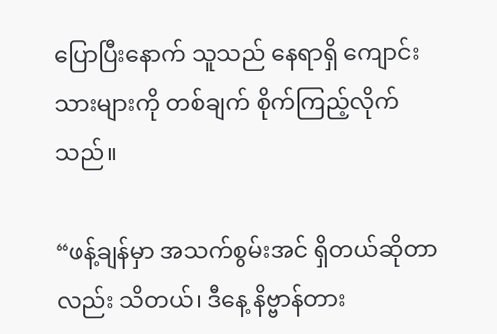ပြောပြီးနောက် သူသည် နေရာရှိ ကျောင်းသားများကို တစ်ချက် စိုက်ကြည့်လိုက်သည်။

“ဖန့်ချန်မှာ အသက်စွမ်းအင် ရှိတယ်ဆိုတာလည်း သိတယ်၊ ဒီနေ့ နိဗ္ဗာန်တား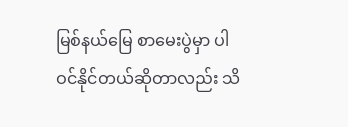မြစ်နယ်မြေ စာမေးပွဲမှာ ပါဝင်နိုင်တယ်ဆိုတာလည်း သိ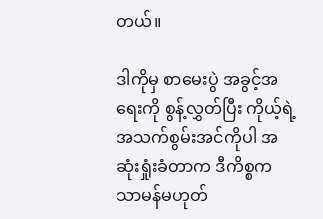တယ်။

ဒါကိုမှ စာမေးပွဲ အခွင့်အရေးကို စွန့်လွှတ်ပြီး ကိုယ့်ရဲ့ အသက်စွမ်းအင်ကိုပါ အဆုံးရှုံးခံတာက ဒီကိစ္စက သာမန်မဟုတ်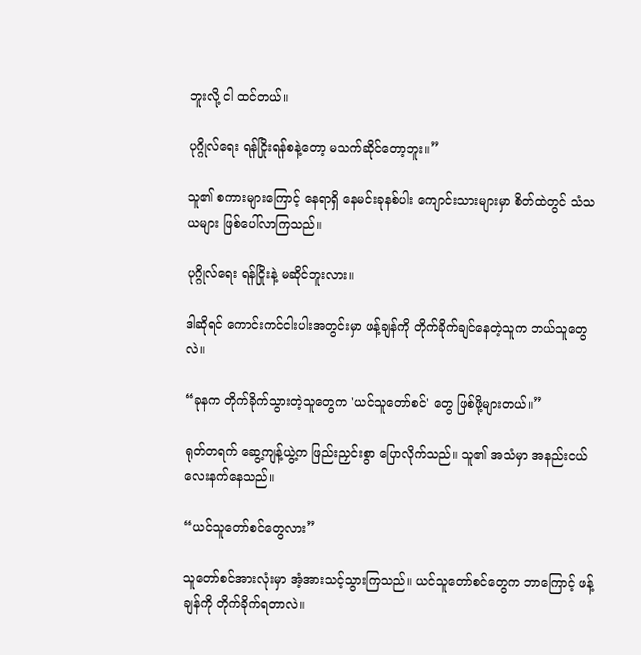ဘူးလို့ ငါ ထင်တယ်။

ပုဂ္ဂိုလ်ရေး ရန်ငြိုးရန်စနဲ့တော့ မသက်ဆိုင်တော့ဘူး။”

သူ၏ စကားများကြောင့် နေရာရှိ နေမင်းခုနစ်ပါး ကျောင်းသားများမှာ စိတ်ထဲတွင် သံသယများ ဖြစ်ပေါ်လာကြသည်။

ပုဂ္ဂိုလ်ရေး ရန်ငြိုးနဲ့ မဆိုင်ဘူးလား။

ဒါဆိုရင် ကောင်းကင်ငါးပါးအတွင်းမှာ ဖန့်ချန်ကို တိုက်ခိုက်ချင်နေတဲ့သူက ဘယ်သူတွေလဲ။

“ခုနက တိုက်ခိုက်သွားတဲ့သူတွေက 'ယင်သူတော်စင်' တွေ ဖြစ်ဖို့များတယ်။”

ရုတ်တရက် ဆွေ့ကျန့်ယွဲ့က ဖြည်းညှင်းစွာ ပြောလိုက်သည်။ သူ၏ အသံမှာ အနည်းငယ် လေးနက်နေသည်။

“ယင်သူတော်စင်တွေလား”

သူတော်စင်အားလုံးမှာ အံ့အားသင့်သွားကြသည်။ ယင်သူတော်စင်တွေက ဘာကြောင့် ဖန့်ချန်ကို တိုက်ခိုက်ရတာလဲ။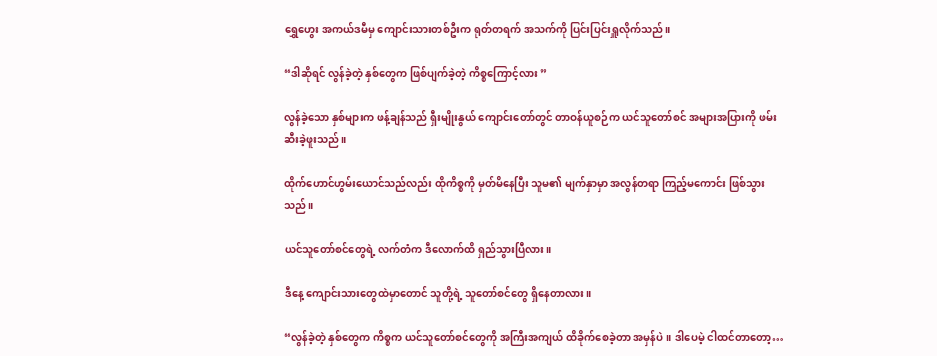ရွှေဟွေး အကယ်ဒမီမှ ကျောင်းသားတစ်ဦးက ရုတ်တရက် အသက်ကို ပြင်းပြင်းရှူလိုက်သည်။

“ဒါဆိုရင် လွန်ခဲ့တဲ့ နှစ်တွေက ဖြစ်ပျက်ခဲ့တဲ့ ကိစ္စကြောင့်လား ”

လွန်ခဲ့သော နှစ်များက ဖန့်ချန်သည် ရှီးမျိုးနွယ် ကျောင်းတော်တွင် တာဝန်ယူစဉ်က ယင်သူတော်စင် အများအပြားကို ဖမ်းဆီးခဲ့ဖူးသည်။

ထိုက်ဟောင်ဟွမ်းယောင်သည်လည်း ထိုကိစ္စကို မှတ်မိနေပြီး သူမ၏ မျက်နှာမှာ အလွန်တရာ ကြည့်မကောင်း ဖြစ်သွားသည်။

ယင်သူတော်စင်တွေရဲ့ လက်တံက ဒီလောက်ထိ ရှည်သွားပြီလား။

ဒီနေ့ ကျောင်းသားတွေထဲမှာတောင် သူတို့ရဲ့ သူတော်စင်တွေ ရှိနေတာလား။

“လွန်ခဲ့တဲ့ နှစ်တွေက ကိစ္စက ယင်သူတော်စင်တွေကို အကြီးအကျယ် ထိခိုက်စေခဲ့တာ အမှန်ပဲ။ ဒါပေမဲ့ ငါထင်တာတော့…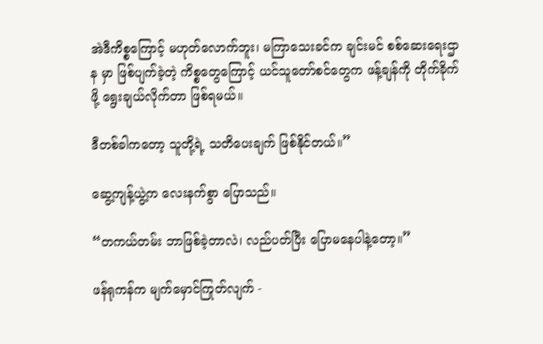အဲဒီကိစ္စကြောင့် မဟုတ်လောက်ဘူး၊ မကြာသေးခင်က ချင်းမင် စစ်ဆေးရေးဌာန မှာ ဖြစ်ပျက်ခဲ့တဲ့ ကိစ္စတွေကြောင့် ယင်သူတော်စင်တွေက ဖန့်ချန်ကို တိုက်ခိုက်ဖို့ ရွေးချယ်လိုက်တာ ဖြစ်ရမယ်။

ဒီတစ်ခါကတော့ သူတို့ရဲ့ သတိပေးချက် ဖြစ်နိုင်တယ်။”

ဆွေ့ကျန့်ယွဲ့က လေးနက်စွာ ပြောသည်။

“တကယ်တမ်း ဘာဖြစ်ခဲ့တာလဲ၊ လည်ပတ်ပြီး ပြောမနေပါနဲ့တော့။”

ဖန်ရုကန်က မျက်မှောင်ကြုတ်လျက် -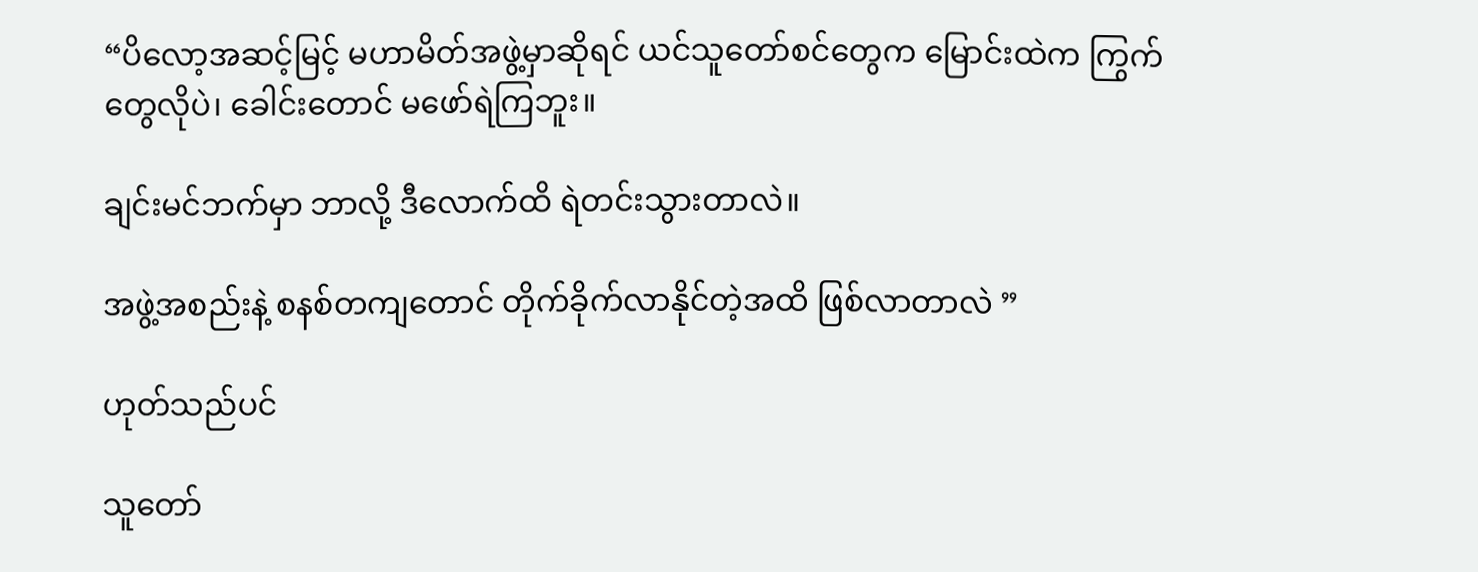“ပိလော့အဆင့်မြင့် မဟာမိတ်အဖွဲ့မှာဆိုရင် ယင်သူတော်စင်တွေက မြောင်းထဲက ကြွက်တွေလိုပဲ၊ ခေါင်းတောင် မဖော်ရဲကြဘူး။

ချင်းမင်ဘက်မှာ ဘာလို့ ဒီလောက်ထိ ရဲတင်းသွားတာလဲ။

အဖွဲ့အစည်းနဲ့ စနစ်တကျတောင် တိုက်ခိုက်လာနိုင်တဲ့အထိ ဖြစ်လာတာလဲ ”

ဟုတ်သည်ပင်

သူတော်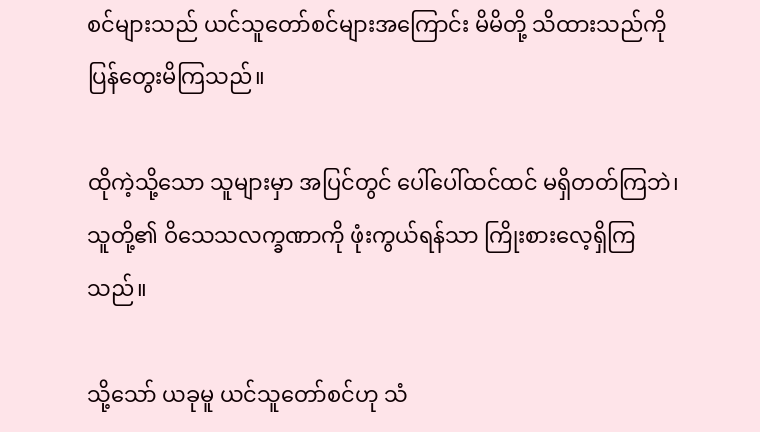စင်များသည် ယင်သူတော်စင်များအကြောင်း မိမိတို့ သိထားသည်ကို ပြန်တွေးမိကြသည်။

ထိုကဲ့သို့သော သူများမှာ အပြင်တွင် ပေါ်ပေါ်ထင်ထင် မရှိတတ်ကြဘဲ၊ သူတို့၏ ဝိသေသလက္ခဏာကို ဖုံးကွယ်ရန်သာ ကြိုးစားလေ့ရှိကြသည်။

သို့သော် ယခုမူ ယင်သူတော်စင်ဟု သံ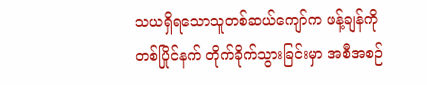သယရှိရသောသူတစ်ဆယ်ကျော်က ဖန့်ချန်ကို တစ်ပြိုင်နက် တိုက်ခိုက်သွားခြင်းမှာ အစီအစဉ်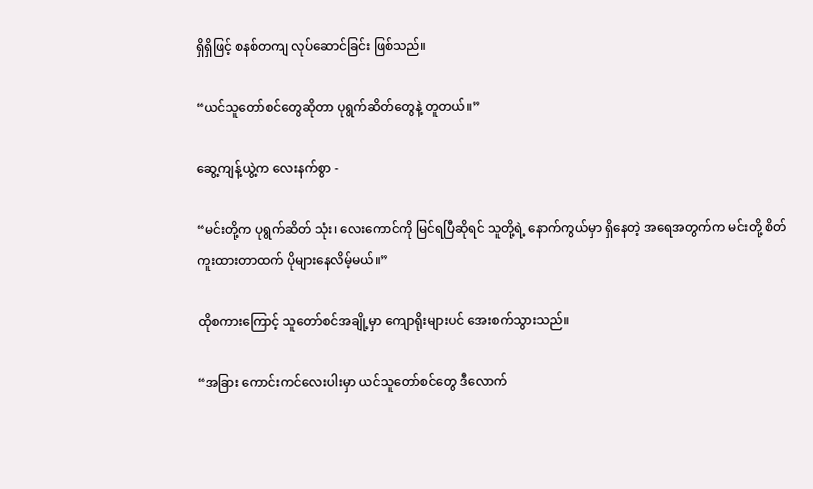ရှိရှိဖြင့် စနစ်တကျ လုပ်ဆောင်ခြင်း ဖြစ်သည်။

“ယင်သူတော်စင်တွေဆိုတာ ပုရွက်ဆိတ်တွေနဲ့ တူတယ်။”

ဆွေ့ကျန့်ယွဲ့က လေးနက်စွာ -

“မင်းတို့က ပုရွက်ဆိတ် သုံး၊ လေးကောင်ကို မြင်ရပြီဆိုရင် သူတို့ရဲ့ နောက်ကွယ်မှာ ရှိနေတဲ့ အရေအတွက်က မင်းတို့ စိတ်ကူးထားတာထက် ပိုများနေလိမ့်မယ်။”

ထိုစကားကြောင့် သူတော်စင်အချို့မှာ ကျောရိုးများပင် အေးစက်သွားသည်။

“အခြား ကောင်းကင်လေးပါးမှာ ယင်သူတော်စင်တွေ ဒီလောက်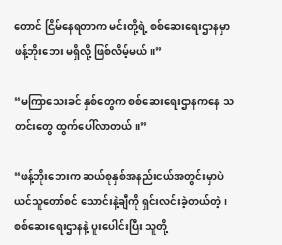တောင် ငြိမ်နေရတာက မင်းတို့ရဲ့ စစ်ဆေးရေးဌာနမှာ ဖန့်ဘိုးဘေး မရှိလို့ ဖြစ်လိမ့်မယ်။”

“မကြာသေးခင် နှစ်တွေက စစ်ဆေးရေးဌာနကနေ သတင်းတွေ ထွက်ပေါ်လာတယ်။”

“ဖန့်ဘိုးဘေးက ဆယ်စုနှစ်အနည်းငယ်အတွင်းမှာပဲ ယင်သူတော်စင် သောင်းနဲ့ချီကို ရှင်းလင်းခဲ့တယ်တဲ့၊ စစ်ဆေးရေးဌာနနဲ့ ပူးပေါင်းပြီး သူတို့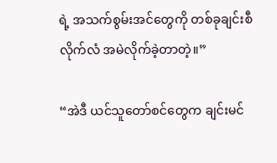ရဲ့ အသက်စွမ်းအင်တွေကို တစ်ခုချင်းစီ လိုက်လံ အမဲလိုက်ခဲ့တာတဲ့။”

“အဲဒီ ယင်သူတော်စင်တွေက ချင်းမင်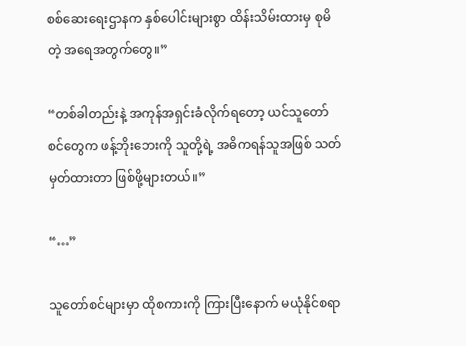စစ်ဆေးရေးဌာနက နှစ်ပေါင်းများစွာ ထိန်းသိမ်းထားမှ စုမိတဲ့ အရေအတွက်တွေ။”

“တစ်ခါတည်းနဲ့ အကုန်အရှင်းခံလိုက်ရတော့ ယင်သူတော်စင်တွေက ဖန့်ဘိုးဘေးကို သူတို့ရဲ့ အဓိကရန်သူအဖြစ် သတ်မှတ်ထားတာ ဖြစ်ဖို့များတယ်။”

“…”

သူတော်စင်များမှာ ထိုစကားကို ကြားပြီးနောက် မယုံနိုင်စရာ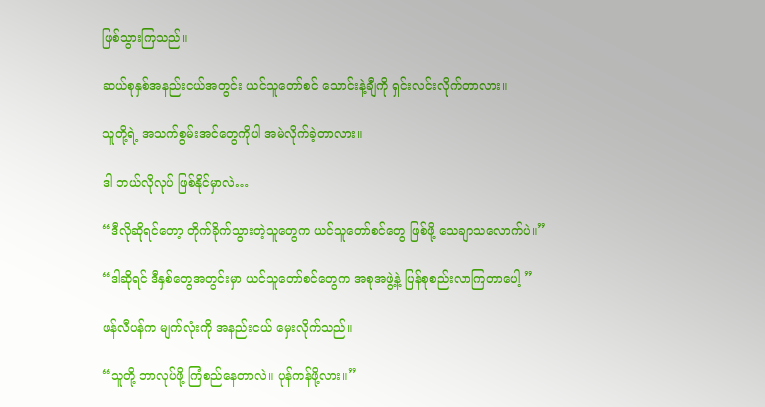ဖြစ်သွားကြသည်။

ဆယ်စုနှစ်အနည်းငယ်အတွင်း ယင်သူတော်စင် သောင်းနဲ့ချီကို ရှင်းလင်းလိုက်တာလား။

သူတို့ရဲ့ အသက်စွမ်းအင်တွေကိုပါ အမဲလိုက်ခဲ့တာလား။

ဒါ ဘယ်လိုလုပ် ဖြစ်နိုင်မှာလဲ…

“ဒီလိုဆိုရင်တော့ တိုက်ခိုက်သွားတဲ့သူတွေက ယင်သူတော်စင်တွေ ဖြစ်ဖို့ သေချာသလောက်ပဲ။”

“ဒါဆိုရင် ဒီနှစ်တွေအတွင်းမှာ ယင်သူတော်စင်တွေက အစုအဖွဲ့နဲ့ ပြန်စုစည်းလာကြတာပေါ့ ”

ဖန်လီပန်က မျက်လုံးကို အနည်းငယ် မှေးလိုက်သည်။

“သူတို့ ဘာလုပ်ဖို့ ကြံစည်နေတာလဲ။ ပုန်ကန်ဖို့လား။”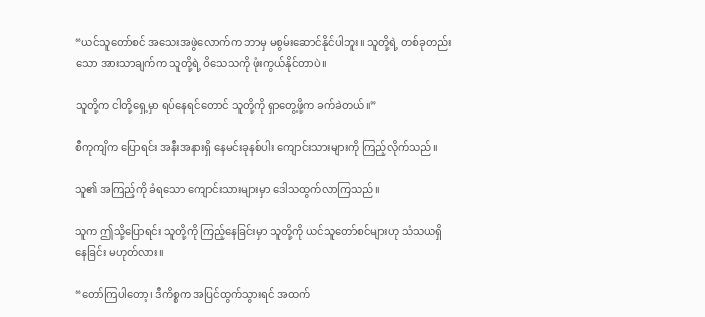“ယင်သူတော်စင် အသေးအဖွဲလောက်က ဘာမှ မစွမ်းဆောင်နိုင်ပါဘူး။ သူတို့ရဲ့ တစ်ခုတည်းသော အားသာချက်က သူတို့ရဲ့ ဝိသေသကို ဖုံးကွယ်နိုင်တာပဲ။

သူတို့က ငါတို့ရှေ့မှာ ရပ်နေရင်တောင် သူတို့ကို ရှာတွေ့ဖို့က ခက်ခဲတယ်။”

စီကုကျိက ပြောရင်း အနီးအနားရှိ နေမင်းခုနစ်ပါး ကျောင်းသားများကို ကြည့်လိုက်သည်။

သူ၏ အကြည့်ကို ခံရသော ကျောင်းသားများမှာ ဒေါသထွက်လာကြသည်။

သူက ဤသို့ပြောရင်း သူတို့ကို ကြည့်နေခြင်းမှာ သူတို့ကို ယင်သူတော်စင်များဟု သံသယရှိနေခြင်း မဟုတ်လား။

“တော်ကြပါတော့၊ ဒီကိစ္စက အပြင်ထွက်သွားရင် အထက်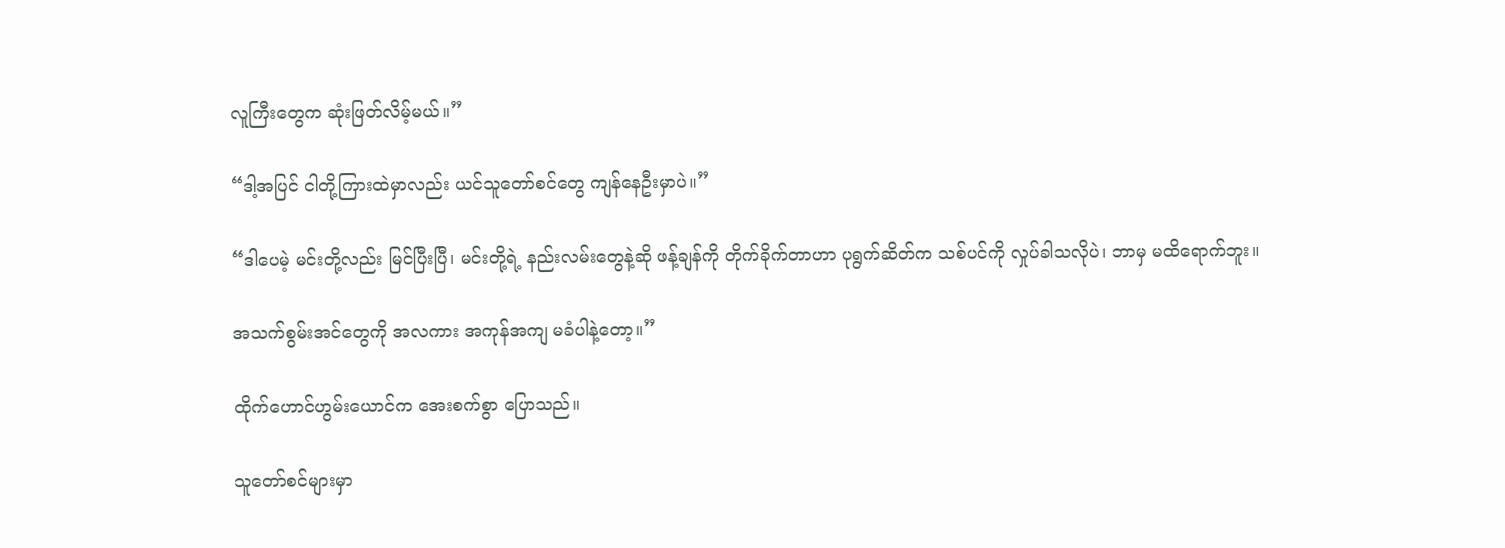လူကြီးတွေက ဆုံးဖြတ်လိမ့်မယ်။”

“ဒါ့အပြင် ငါတို့ကြားထဲမှာလည်း ယင်သူတော်စင်တွေ ကျန်နေဦးမှာပဲ။”

“ဒါပေမဲ့ မင်းတို့လည်း မြင်ပြီးပြီ၊ မင်းတို့ရဲ့ နည်းလမ်းတွေနဲ့ဆို ဖန့်ချန်ကို တိုက်ခိုက်တာဟာ ပုရွက်ဆိတ်က သစ်ပင်ကို လှုပ်ခါသလိုပဲ၊ ဘာမှ မထိရောက်ဘူး။

အသက်စွမ်းအင်တွေကို အလကား အကုန်အကျ မခံပါနဲ့တော့။”

ထိုက်ဟောင်ဟွမ်းယောင်က အေးစက်စွာ ပြောသည်။

သူတော်စင်များမှာ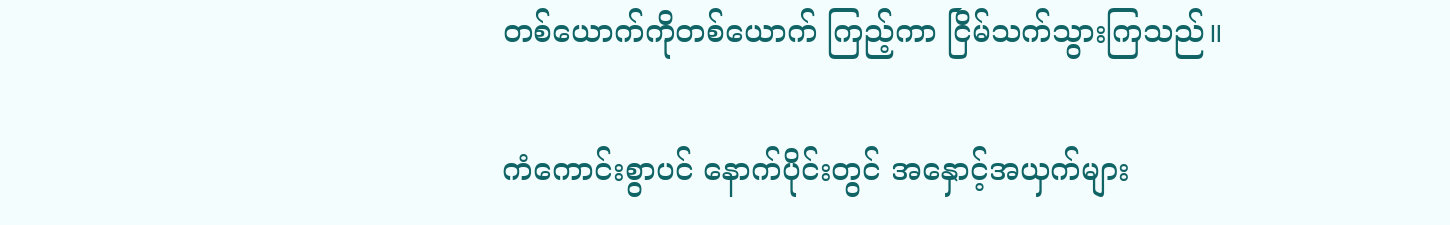တစ်ယောက်ကိုတစ်ယောက် ကြည့်ကာ ငြိမ်သက်သွားကြသည်။

ကံကောင်းစွာပင် နောက်ပိုင်းတွင် အနှောင့်အယှက်များ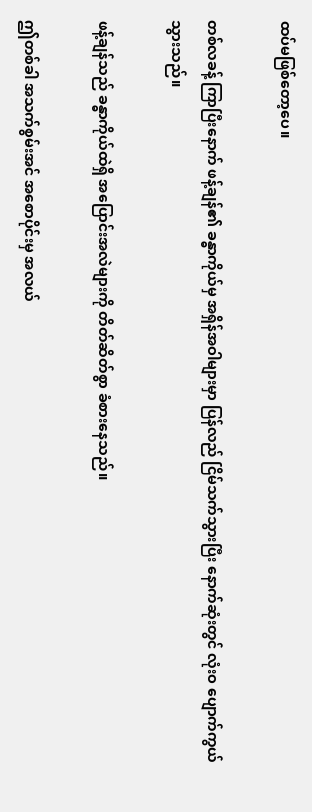ထပ်မဖြစ်တော့ပေ။

တစ်လခန့် ကြာပြီးနောက် ဖန့်ချန်၏ ခန္ဓာကိုယ်မှ အရှိန်အဝါများမှာ ပြန်လည် ငြိမ်သက်သွားပြီး နောက်ဆုံးတွင် လုံးဝ ပျောက်ကွယ်သွားသည်။

ဖန့်ချန်သည် ခန္ဓာကိုယ်ထဲရှိ အပြောင်းအလဲများကို တိတ်ဆိတ်စွာ ခံစားနေသည်။

ဤတစ်ခါ အသက်စွမ်းအင် အစောပိုင်းမှ အလယ်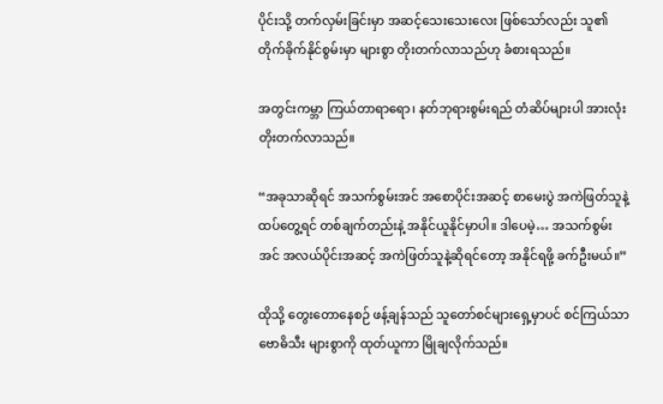ပိုင်းသို့ တက်လှမ်းခြင်းမှာ အဆင့်သေးသေးလေး ဖြစ်သော်လည်း သူ၏ တိုက်ခိုက်နိုင်စွမ်းမှာ များစွာ တိုးတက်လာသည်ဟု ခံစားရသည်။

အတွင်းကမ္ဘာ ကြယ်တာရာရော၊ နတ်ဘုရားစွမ်းရည် တံဆိပ်များပါ အားလုံး တိုးတက်လာသည်။

“အခုသာဆိုရင် အသက်စွမ်းအင် အစောပိုင်းအဆင့် စာမေးပွဲ အကဲဖြတ်သူနဲ့ ထပ်တွေ့ရင် တစ်ချက်တည်းနဲ့ အနိုင်ယူနိုင်မှာပါ။ ဒါပေမဲ့… အသက်စွမ်းအင် အလယ်ပိုင်းအဆင့် အကဲဖြတ်သူနဲ့ဆိုရင်တော့ အနိုင်ရဖို့ ခက်ဦးမယ်။”

ထိုသို့ တွေးတောနေစဉ် ဖန့်ချန်သည် သူတော်စင်များရှေ့မှာပင် စင်ကြယ်သာ ဗောဓိသီး များစွာကို ထုတ်ယူကာ မြိုချလိုက်သည်။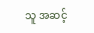သူ အဆင့်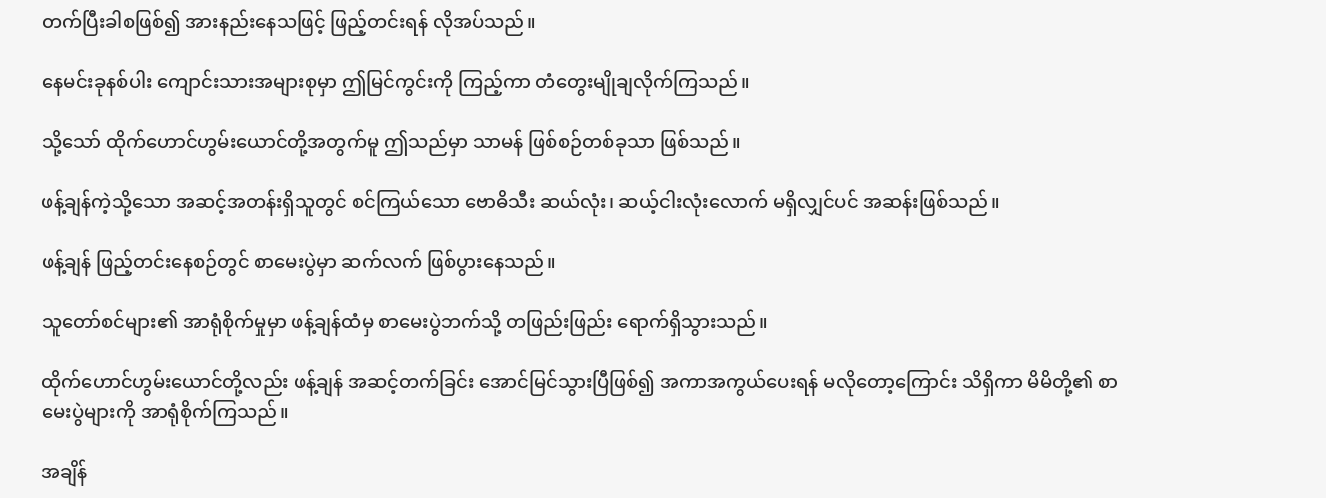တက်ပြီးခါစဖြစ်၍ အားနည်းနေသဖြင့် ဖြည့်တင်းရန် လိုအပ်သည်။

နေမင်းခုနစ်ပါး ကျောင်းသားအများစုမှာ ဤမြင်ကွင်းကို ကြည့်ကာ တံတွေးမျိုချလိုက်ကြသည်။

သို့သော် ထိုက်ဟောင်ဟွမ်းယောင်တို့အတွက်မူ ဤသည်မှာ သာမန် ဖြစ်စဉ်တစ်ခုသာ ဖြစ်သည်။

ဖန့်ချန်ကဲ့သို့သော အဆင့်အတန်းရှိသူတွင် စင်ကြယ်သော ဗောဓိသီး ဆယ်လုံး၊ ဆယ့်ငါးလုံးလောက် မရှိလျှင်ပင် အဆန်းဖြစ်သည်။

ဖန့်ချန် ဖြည့်တင်းနေစဉ်တွင် စာမေးပွဲမှာ ဆက်လက် ဖြစ်ပွားနေသည်။

သူတော်စင်များ၏ အာရုံစိုက်မှုမှာ ဖန့်ချန်ထံမှ စာမေးပွဲဘက်သို့ တဖြည်းဖြည်း ရောက်ရှိသွားသည်။

ထိုက်ဟောင်ဟွမ်းယောင်တို့လည်း ဖန့်ချန် အဆင့်တက်ခြင်း အောင်မြင်သွားပြီဖြစ်၍ အကာအကွယ်ပေးရန် မလိုတော့ကြောင်း သိရှိကာ မိမိတို့၏ စာမေးပွဲများကို အာရုံစိုက်ကြသည်။

အချိန်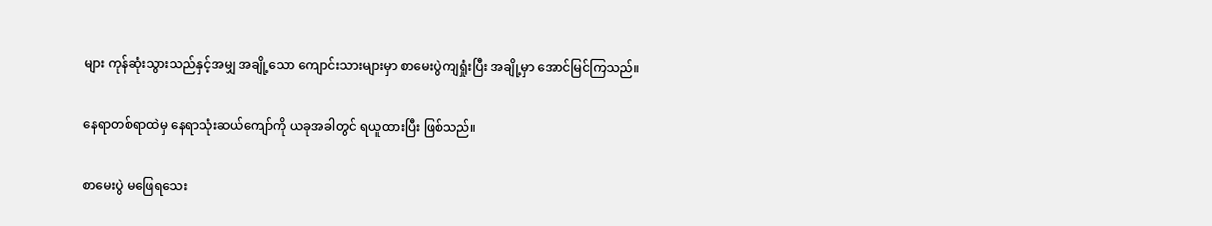များ ကုန်ဆုံးသွားသည်နှင့်အမျှ အချို့သော ကျောင်းသားများမှာ စာမေးပွဲကျရှုံးပြီး အချို့မှာ အောင်မြင်ကြသည်။

နေရာတစ်ရာထဲမှ နေရာသုံးဆယ်ကျော်ကို ယခုအခါတွင် ရယူထားပြီး ဖြစ်သည်။

စာမေးပွဲ မဖြေရသေး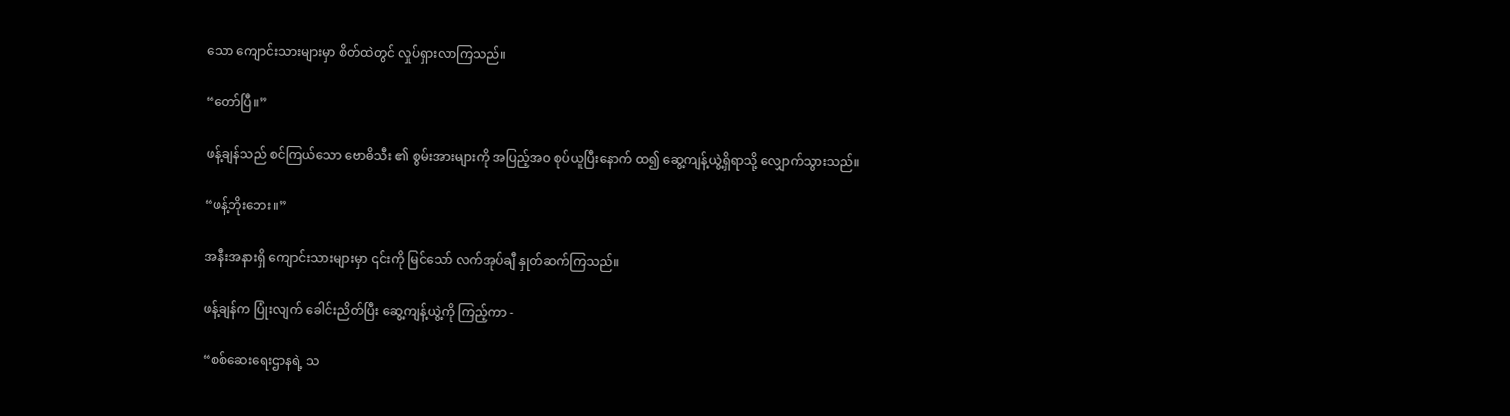သော ကျောင်းသားများမှာ စိတ်ထဲတွင် လှုပ်ရှားလာကြသည်။

“တော်ပြီ။”

ဖန့်ချန်သည် စင်ကြယ်သော ဗောဓိသီး ၏ စွမ်းအားများကို အပြည့်အဝ စုပ်ယူပြီးနောက် ထ၍ ဆွေ့ကျန့်ယွဲ့ရှိရာသို့ လျှောက်သွားသည်။

“ဖန့်ဘိုးဘေး။”

အနီးအနားရှိ ကျောင်းသားများမှာ ၎င်းကို မြင်သော် လက်အုပ်ချီ နှုတ်ဆက်ကြသည်။

ဖန့်ချန်က ပြုံးလျက် ခေါင်းညိတ်ပြီး ‌ဆွေ့ကျန့်ယွဲ့ကို ကြည့်ကာ -

“စစ်ဆေးရေးဌာနရဲ့ သ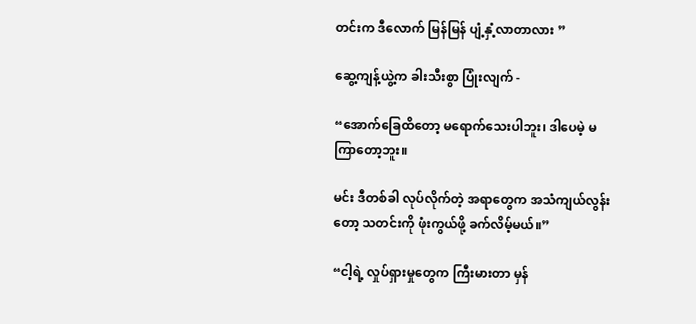တင်းက ဒီလောက် မြန်မြန် ပျံ့နှံ့လာတာလား ”

ဆွေ့ကျန့်ယွဲ့က ခါးသီးစွာ ပြုံးလျက် -

“အောက်ခြေထိတော့ မရောက်သေးပါဘူး၊ ဒါပေမဲ့ မကြာတော့ဘူး။

မင်း ဒီတစ်ခါ လုပ်လိုက်တဲ့ အရာတွေက အသံကျယ်လွန်းတော့ သတင်းကို ဖုံးကွယ်ဖို့ ခက်လိမ့်မယ်။”

“ငါ့ရဲ့ လှုပ်ရှားမှုတွေက ကြီးမားတာ မှန်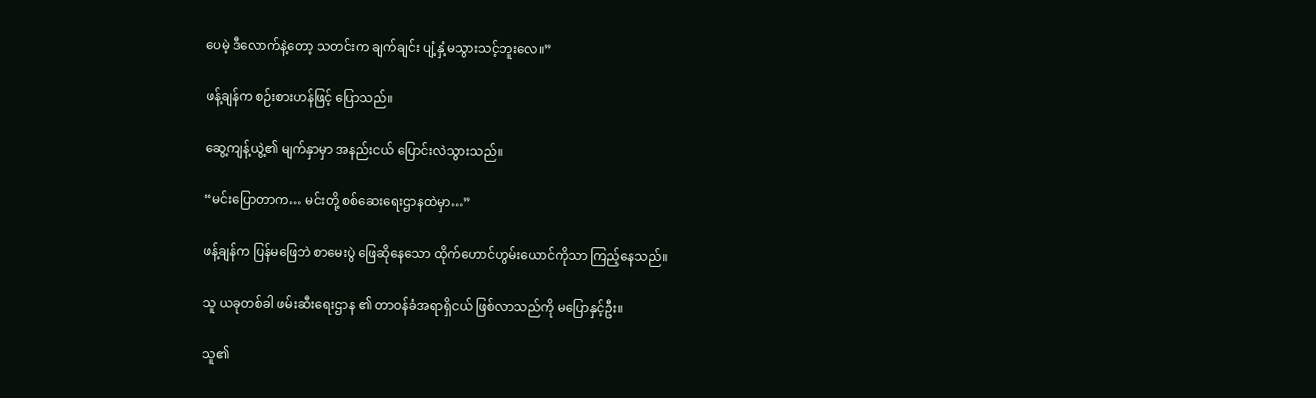ပေမဲ့ ဒီလောက်နဲ့တော့ သတင်းက ချက်ချင်း ပျံ့နှံ့မသွားသင့်ဘူးလေ။”

ဖန့်ချန်က စဉ်းစားဟန်ဖြင့် ပြောသည်။

ဆွေ့ကျန့်ယွဲ့၏ မျက်နှာမှာ အနည်းငယ် ပြောင်းလဲသွားသည်။

“မင်းပြောတာက… မင်းတို့ စစ်ဆေးရေးဌာနထဲမှာ…”

ဖန့်ချန်က ပြန်မဖြေဘဲ စာမေးပွဲ ဖြေဆိုနေသော ထိုက်ဟောင်ဟွမ်းယောင်ကိုသာ ကြည့်နေသည်။

သူ ယခုတစ်ခါ ဖမ်းဆီးရေးဌာန ၏ တာဝန်ခံအရာရှိငယ် ဖြစ်လာသည်ကို မပြောနှင့်ဦး။

သူ၏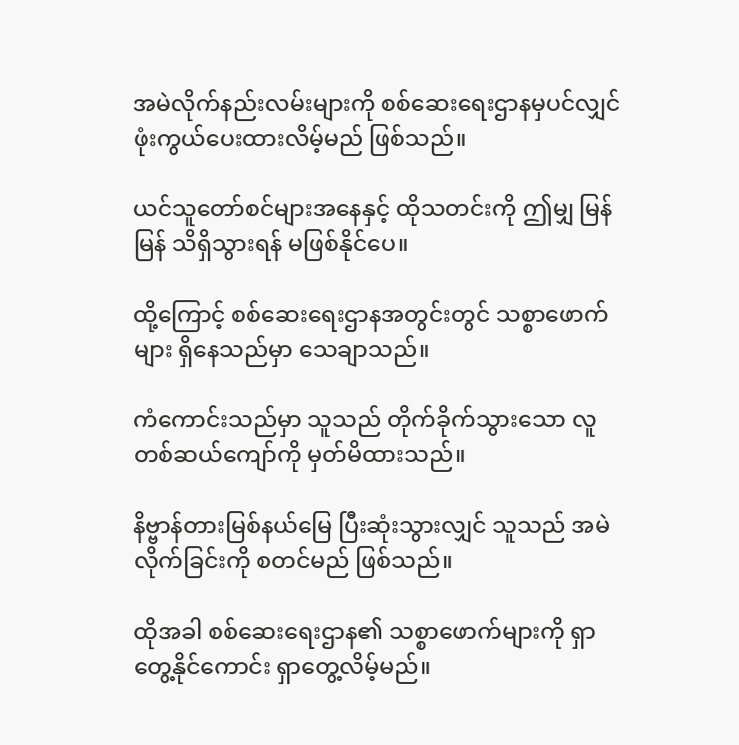အမဲလိုက်နည်းလမ်းများကို စစ်ဆေးရေးဌာနမှပင်လျှင် ဖုံးကွယ်ပေးထားလိမ့်မည် ဖြစ်သည်။

ယင်သူတော်စင်များအနေနှင့် ထိုသတင်းကို ဤမျှ မြန်မြန် သိရှိသွားရန် မဖြစ်နိုင်ပေ။

ထို့ကြောင့် စစ်ဆေးရေးဌာနအတွင်းတွင် သစ္စာဖောက်များ ရှိနေသည်မှာ သေချာသည်။

ကံကောင်းသည်မှာ သူသည် တိုက်ခိုက်သွားသော လူတစ်ဆယ်ကျော်ကို မှတ်မိထားသည်။

နိဗ္ဗာန်တားမြစ်နယ်မြေ ပြီးဆုံးသွားလျှင် သူသည် အမဲလိုက်ခြင်းကို စတင်မည် ဖြစ်သည်။

ထိုအခါ စစ်ဆေးရေးဌာန၏ သစ္စာဖောက်များကို ရှာတွေ့နိုင်ကောင်း ရှာတွေ့လိမ့်မည်။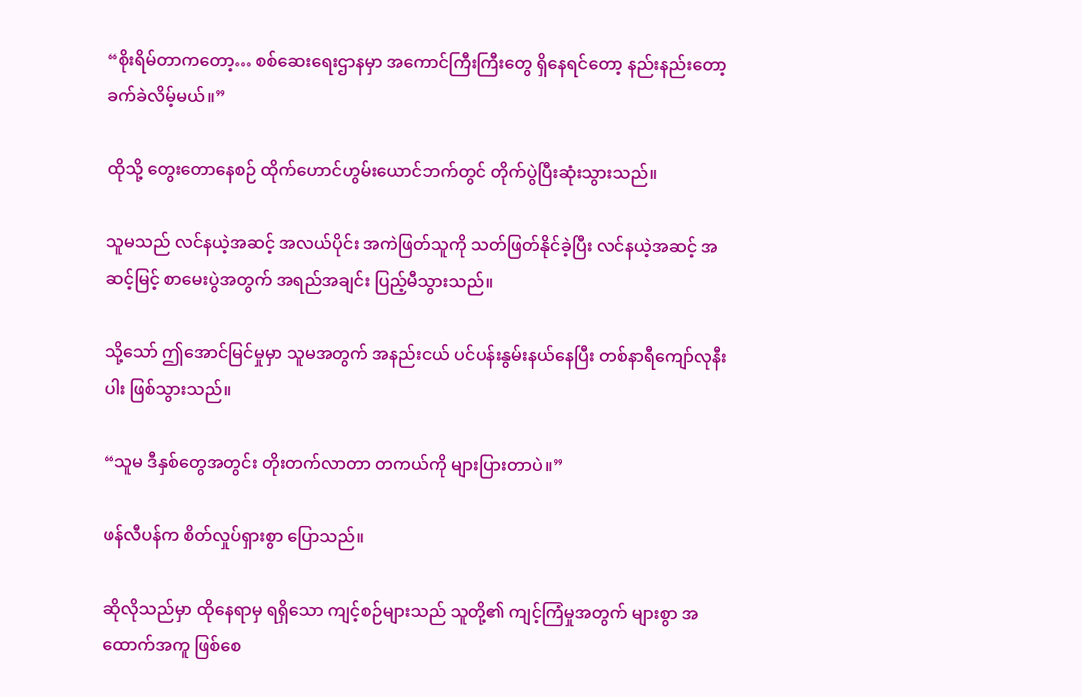“စိုးရိမ်တာကတော့… စစ်ဆေးရေးဌာနမှာ အကောင်ကြီးကြီးတွေ ရှိနေရင်တော့ နည်းနည်းတော့ ခက်ခဲလိမ့်မယ်။”

ထိုသို့ တွေးတောနေစဉ် ထိုက်ဟောင်ဟွမ်းယောင်ဘက်တွင် တိုက်ပွဲပြီးဆုံးသွားသည်။

သူမသည် လင်နယဲ့အဆင့် အလယ်ပိုင်း အကဲဖြတ်သူကို သတ်ဖြတ်နိုင်ခဲ့ပြီး လင်နယဲ့အဆင့် အဆင့်မြင့် စာမေးပွဲအတွက် အရည်အချင်း ပြည့်မီသွားသည်။

သို့သော် ဤအောင်မြင်မှုမှာ သူမအတွက် အနည်းငယ် ပင်ပန်းနွမ်းနယ်နေပြီး တစ်နာရီကျော်လုနီးပါး ဖြစ်သွားသည်။

“သူမ ဒီနှစ်တွေအတွင်း တိုးတက်လာတာ တကယ်ကို များပြားတာပဲ။”

ဖန်လီပန်က စိတ်လှုပ်ရှားစွာ ပြောသည်။

ဆိုလိုသည်မှာ ထိုနေရာမှ ရရှိသော ကျင့်စဉ်များသည် သူတို့၏ ကျင့်ကြံမှုအတွက် များစွာ အထောက်အကူ ဖြစ်စေ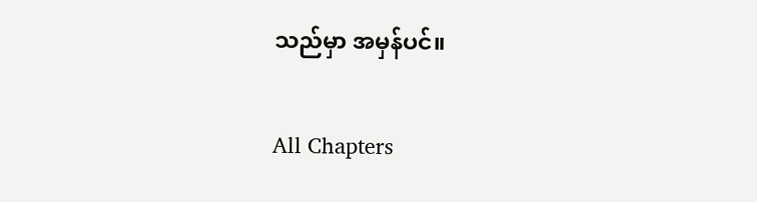သည်မှာ အမှန်ပင်။

All Chapters